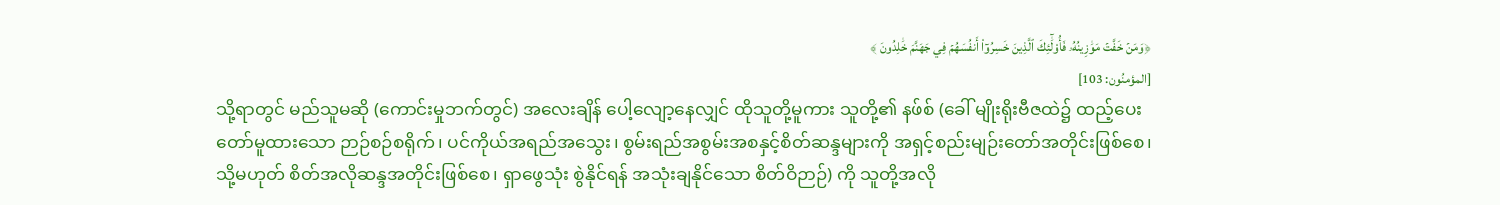﴿وَمَنۡ خَفَّتۡ مَوَٰزِينُهُۥ فَأُوْلَٰٓئِكَ ٱلَّذِينَ خَسِرُوٓاْ أَنفُسَهُمۡ فِي جَهَنَّمَ خَٰلِدُونَ ﴾
[المؤمنُون: 103]
သို့ရာတွင် မည်သူမဆို (ကောင်းမှုဘက်တွင်) အလေးချိန် ပေါ့လျော့နေလျှင် ထိုသူတို့မူကား သူတို့၏ နဖ်စ် (ခေါ် မျိုးရိုးဗီဇထဲ၌ ထည့်ပေးတော်မူထားသော ဉာဉ်စဉ်စရိုက်၊ ပင်ကိုယ်အရည်အသွေး၊ စွမ်းရည်အစွမ်းအစနှင့်စိတ်ဆန္ဒများကို အရှင့်စည်းမျဉ်းတော်အတိုင်းဖြစ်စေ၊ သို့မဟုတ် စိတ်အလိုဆန္ဒအတိုင်းဖြစ်စေ၊ ရှာဖွေသုံး စွဲနိုင်ရန် အသုံးချနိုင်သော စိတ်ဝိဉာဉ်) ကို သူတို့အလို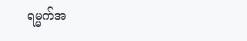ရမ္မက်အ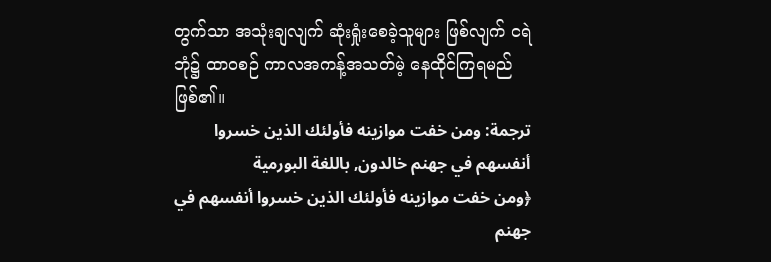တွက်သာ အသုံးချလျက် ဆုံးရှုံးစေခဲ့သူများ ဖြစ်လျက် ငရဲဘုံ၌ ထာဝစဉ် ကာလအကန့်အသတ်မဲ့ နေထိုင်ကြရမည် ဖြစ်၏။
ترجمة: ومن خفت موازينه فأولئك الذين خسروا أنفسهم في جهنم خالدون, باللغة البورمية
﴿ومن خفت موازينه فأولئك الذين خسروا أنفسهم في جهنم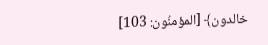خالدون﴾ [المؤمنُون: 103]